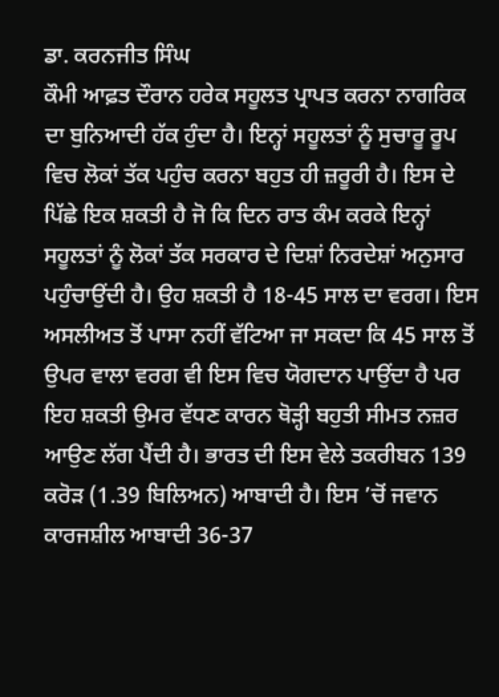ਡਾ. ਕਰਨਜੀਤ ਸਿੰਘ
ਕੌਮੀ ਆਫ਼ਤ ਦੌਰਾਨ ਹਰੇਕ ਸਹੂਲਤ ਪ੍ਰਾਪਤ ਕਰਨਾ ਨਾਗਰਿਕ ਦਾ ਬੁਨਿਆਦੀ ਹੱਕ ਹੁੰਦਾ ਹੈ। ਇਨ੍ਹਾਂ ਸਹੂਲਤਾਂ ਨੂੰ ਸੁਚਾਰੂ ਰੂਪ ਵਿਚ ਲੋਕਾਂ ਤੱਕ ਪਹੁੰਚ ਕਰਨਾ ਬਹੁਤ ਹੀ ਜ਼ਰੂਰੀ ਹੈ। ਇਸ ਦੇ ਪਿੱਛੇ ਇਕ ਸ਼ਕਤੀ ਹੈ ਜੋ ਕਿ ਦਿਨ ਰਾਤ ਕੰਮ ਕਰਕੇ ਇਨ੍ਹਾਂ ਸਹੂਲਤਾਂ ਨੂੰ ਲੋਕਾਂ ਤੱਕ ਸਰਕਾਰ ਦੇ ਦਿਸ਼ਾਂ ਨਿਰਦੇਸ਼ਾਂ ਅਨੁਸਾਰ ਪਹੁੰਚਾਉਂਦੀ ਹੈ। ਉਹ ਸ਼ਕਤੀ ਹੈ 18-45 ਸਾਲ ਦਾ ਵਰਗ। ਇਸ ਅਸਲੀਅਤ ਤੋਂ ਪਾਸਾ ਨਹੀਂ ਵੱਟਿਆ ਜਾ ਸਕਦਾ ਕਿ 45 ਸਾਲ ਤੋਂ ਉਪਰ ਵਾਲਾ ਵਰਗ ਵੀ ਇਸ ਵਿਚ ਯੋਗਦਾਨ ਪਾਉਂਦਾ ਹੈ ਪਰ ਇਹ ਸ਼ਕਤੀ ਉਮਰ ਵੱਧਣ ਕਾਰਨ ਥੋੜ੍ਹੀ ਬਹੁਤੀ ਸੀਮਤ ਨਜ਼ਰ ਆਉਣ ਲੱਗ ਪੈਂਦੀ ਹੈ। ਭਾਰਤ ਦੀ ਇਸ ਵੇਲੇ ਤਕਰੀਬਨ 139 ਕਰੋੜ (1.39 ਬਿਲਿਅਨ) ਆਬਾਦੀ ਹੈ। ਇਸ ’ਚੋਂ ਜਵਾਨ ਕਾਰਜਸ਼ੀਲ ਆਬਾਦੀ 36-37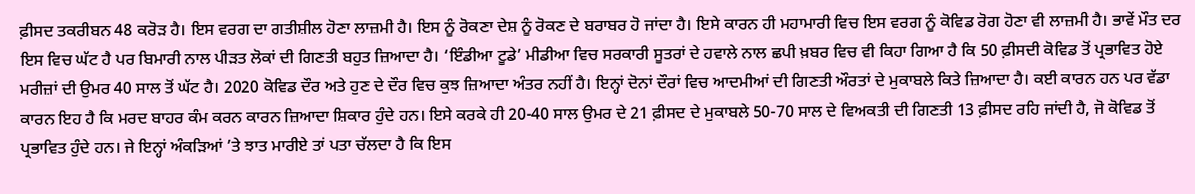ਫ਼ੀਸਦ ਤਕਰੀਬਨ 48 ਕਰੋੜ ਹੈ। ਇਸ ਵਰਗ ਦਾ ਗਤੀਸ਼ੀਲ ਹੋਣਾ ਲਾਜ਼ਮੀ ਹੈ। ਇਸ ਨੂੰ ਰੋਕਣਾ ਦੇਸ਼ ਨੂੰ ਰੋਕਣ ਦੇ ਬਰਾਬਰ ਹੋ ਜਾਂਦਾ ਹੈ। ਇਸੇ ਕਾਰਨ ਹੀ ਮਹਾਮਾਰੀ ਵਿਚ ਇਸ ਵਰਗ ਨੂੰ ਕੋਵਿਡ ਰੋਗ ਹੋਣਾ ਵੀ ਲਾਜ਼ਮੀ ਹੈ। ਭਾਵੇਂ ਮੌਤ ਦਰ ਇਸ ਵਿਚ ਘੱਟ ਹੈ ਪਰ ਬਿਮਾਰੀ ਨਾਲ ਪੀੜਤ ਲੋਕਾਂ ਦੀ ਗਿਣਤੀ ਬਹੁਤ ਜ਼ਿਆਦਾ ਹੈ। ‘ਇੰਡੀਆ ਟੂਡੇ’ ਮੀਡੀਆ ਵਿਚ ਸਰਕਾਰੀ ਸੂਤਰਾਂ ਦੇ ਹਵਾਲੇ ਨਾਲ ਛਪੀ ਖ਼ਬਰ ਵਿਚ ਵੀ ਕਿਹਾ ਗਿਆ ਹੈ ਕਿ 50 ਫ਼ੀਸਦੀ ਕੋਵਿਡ ਤੋਂ ਪ੍ਰਭਾਵਿਤ ਹੋਏ ਮਰੀਜ਼ਾਂ ਦੀ ਉਮਰ 40 ਸਾਲ ਤੋਂ ਘੱਟ ਹੈ। 2020 ਕੋਵਿਡ ਦੌਰ ਅਤੇ ਹੁਣ ਦੇ ਦੌਰ ਵਿਚ ਕੁਝ ਜ਼ਿਆਦਾ ਅੰਤਰ ਨਹੀਂ ਹੈ। ਇਨ੍ਹਾਂ ਦੋਨਾਂ ਦੌਰਾਂ ਵਿਚ ਆਦਮੀਆਂ ਦੀ ਗਿਣਤੀ ਔਰਤਾਂ ਦੇ ਮੁਕਾਬਲੇ ਕਿਤੇ ਜ਼ਿਆਦਾ ਹੈ। ਕਈ ਕਾਰਨ ਹਨ ਪਰ ਵੱਡਾ ਕਾਰਨ ਇਹ ਹੈ ਕਿ ਮਰਦ ਬਾਹਰ ਕੰਮ ਕਰਨ ਕਾਰਨ ਜ਼ਿਆਦਾ ਸ਼ਿਕਾਰ ਹੁੰਦੇ ਹਨ। ਇਸੇ ਕਰਕੇ ਹੀ 20-40 ਸਾਲ ਉਮਰ ਦੇ 21 ਫ਼ੀਸਦ ਦੇ ਮੁਕਾਬਲੇ 50-70 ਸਾਲ ਦੇ ਵਿਅਕਤੀ ਦੀ ਗਿਣਤੀ 13 ਫ਼ੀਸਦ ਰਹਿ ਜਾਂਦੀ ਹੈ, ਜੋ ਕੋਵਿਡ ਤੋਂ ਪ੍ਰਭਾਵਿਤ ਹੁੰਦੇ ਹਨ। ਜੇ ਇਨ੍ਹਾਂ ਅੰਕੜਿਆਂ ’ਤੇ ਝਾਤ ਮਾਰੀਏ ਤਾਂ ਪਤਾ ਚੱਲਦਾ ਹੈ ਕਿ ਇਸ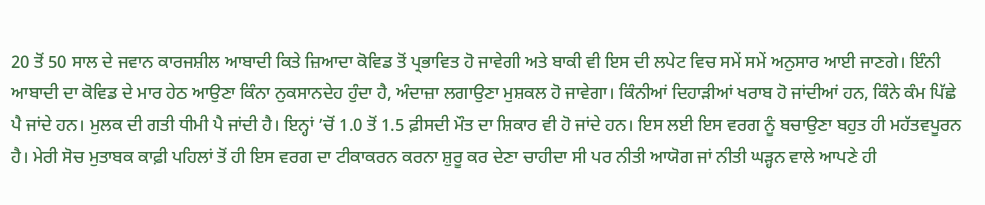20 ਤੋਂ 50 ਸਾਲ ਦੇ ਜਵਾਨ ਕਾਰਜਸ਼ੀਲ ਆਬਾਦੀ ਕਿਤੇ ਜ਼ਿਆਦਾ ਕੋਵਿਡ ਤੋਂ ਪ੍ਰਭਾਵਿਤ ਹੋ ਜਾਵੇਗੀ ਅਤੇ ਬਾਕੀ ਵੀ ਇਸ ਦੀ ਲਪੇਟ ਵਿਚ ਸਮੇਂ ਸਮੇਂ ਅਨੁਸਾਰ ਆਈ ਜਾਣਗੇ। ਇੰਨੀ ਆਬਾਦੀ ਦਾ ਕੋਵਿਡ ਦੇ ਮਾਰ ਹੇਠ ਆਉਣਾ ਕਿੰਨਾ ਨੁਕਸਾਨਦੇਹ ਹੁੰਦਾ ਹੈ, ਅੰਦਾਜ਼ਾ ਲਗਾਉਣਾ ਮੁਸ਼ਕਲ ਹੋ ਜਾਵੇਗਾ। ਕਿੰਨੀਆਂ ਦਿਹਾੜੀਆਂ ਖਰਾਬ ਹੋ ਜਾਂਦੀਆਂ ਹਨ, ਕਿੰਨੇ ਕੰਮ ਪਿੱਛੇ ਪੈ ਜਾਂਦੇ ਹਨ। ਮੁਲਕ ਦੀ ਗਤੀ ਧੀਮੀ ਪੈ ਜਾਂਦੀ ਹੈ। ਇਨ੍ਹਾਂ ’ਚੋਂ 1.0 ਤੋਂ 1.5 ਫ਼ੀਸਦੀ ਮੌਤ ਦਾ ਸ਼ਿਕਾਰ ਵੀ ਹੋ ਜਾਂਦੇ ਹਨ। ਇਸ ਲਈ ਇਸ ਵਰਗ ਨੂੰ ਬਚਾਉਣਾ ਬਹੁਤ ਹੀ ਮਹੱਤਵਪੂਰਨ ਹੈ। ਮੇਰੀ ਸੋਚ ਮੁਤਾਬਕ ਕਾਫ਼ੀ ਪਹਿਲਾਂ ਤੋਂ ਹੀ ਇਸ ਵਰਗ ਦਾ ਟੀਕਾਕਰਨ ਕਰਨਾ ਸ਼ੁਰੂ ਕਰ ਦੇਣਾ ਚਾਹੀਦਾ ਸੀ ਪਰ ਨੀਤੀ ਆਯੋਗ ਜਾਂ ਨੀਤੀ ਘੜ੍ਹਨ ਵਾਲੇ ਆਪਣੇ ਹੀ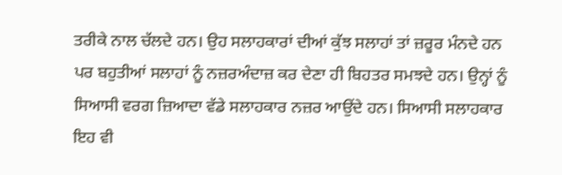ਤਰੀਕੇ ਨਾਲ ਚੱਲਦੇ ਹਨ। ਉਹ ਸਲਾਹਕਾਰਾਂ ਦੀਆਂ ਕੁੱਝ ਸਲਾਹਾਂ ਤਾਂ ਜ਼ਰੂਰ ਮੰਨਦੇ ਹਨ ਪਰ ਬਹੁਤੀਆਂ ਸਲਾਹਾਂ ਨੂੰ ਨਜ਼ਰਅੰਦਾਜ਼ ਕਰ ਦੇਣਾ ਹੀ ਬਿਹਤਰ ਸਮਝਦੇ ਹਨ। ਉਨ੍ਹਾਂ ਨੂੰ ਸਿਆਸੀ ਵਰਗ ਜ਼ਿਆਦਾ ਵੱਡੇ ਸਲਾਹਕਾਰ ਨਜ਼ਰ ਆਉਂਦੇ ਹਨ। ਸਿਆਸੀ ਸਲਾਹਕਾਰ ਇਹ ਵੀ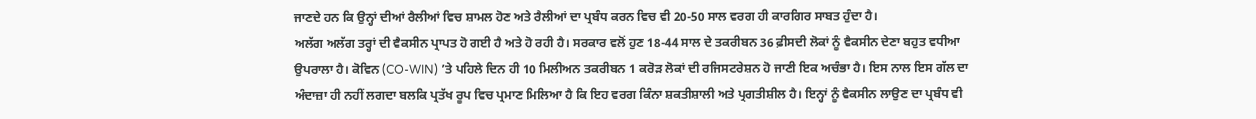ਜਾਣਦੇ ਹਨ ਕਿ ਉਨ੍ਹਾਂ ਦੀਆਂ ਰੈਲੀਆਂ ਵਿਚ ਸ਼ਾਮਲ ਹੋਣ ਅਤੇ ਰੈਲੀਆਂ ਦਾ ਪ੍ਰਬੰਧ ਕਰਨ ਵਿਚ ਵੀ 20-50 ਸਾਲ ਵਰਗ ਹੀ ਕਾਰਗਿਰ ਸਾਬਤ ਹੁੰਦਾ ਹੈ।
ਅਲੱਗ ਅਲੱਗ ਤਰ੍ਹਾਂ ਦੀ ਵੈਕਸੀਨ ਪ੍ਰਾਪਤ ਹੋ ਗਈ ਹੈ ਅਤੇ ਹੋ ਰਹੀ ਹੈ। ਸਰਕਾਰ ਵਲੋਂ ਹੁਣ 18-44 ਸਾਲ ਦੇ ਤਕਰੀਬਨ 36 ਫ਼ੀਸਦੀ ਲੋਕਾਂ ਨੂੰ ਵੈਕਸੀਨ ਦੇਣਾ ਬਹੁਤ ਵਧੀਆ ਉਪਰਾਲਾ ਹੈ। ਕੋਵਿਨ (CO-WIN) ’ਤੇ ਪਹਿਲੇ ਦਿਨ ਹੀ 10 ਮਿਲੀਅਨ ਤਕਰੀਬਨ 1 ਕਰੋੜ ਲੋਕਾਂ ਦੀ ਰਜਿਸਟਰੇਸ਼ਨ ਹੋ ਜਾਣੀ ਇਕ ਅਚੰਭਾ ਹੈ। ਇਸ ਨਾਲ ਇਸ ਗੱਲ ਦਾ ਅੰਦਾਜ਼ਾ ਹੀ ਨਹੀਂ ਲਗਦਾ ਬਲਕਿ ਪ੍ਰਤੱਖ ਰੂਪ ਵਿਚ ਪ੍ਰਮਾਣ ਮਿਲਿਆ ਹੈ ਕਿ ਇਹ ਵਰਗ ਕਿੰਨਾ ਸ਼ਕਤੀਸ਼ਾਲੀ ਅਤੇ ਪ੍ਰਗਤੀਸ਼ੀਲ ਹੈ। ਇਨ੍ਹਾਂ ਨੂੰ ਵੈਕਸੀਨ ਲਾਉਣ ਦਾ ਪ੍ਰਬੰਧ ਵੀ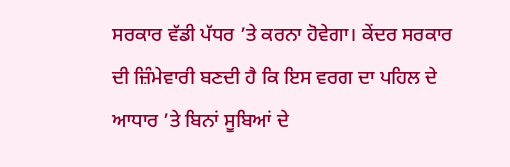ਸਰਕਾਰ ਵੱਡੀ ਪੱਧਰ ’ਤੇ ਕਰਨਾ ਹੋਵੇਗਾ। ਕੇਂਦਰ ਸਰਕਾਰ ਦੀ ਜ਼ਿੰਮੇਵਾਰੀ ਬਣਦੀ ਹੈ ਕਿ ਇਸ ਵਰਗ ਦਾ ਪਹਿਲ ਦੇ ਆਧਾਰ ’ਤੇ ਬਿਨਾਂ ਸੂਬਿਆਂ ਦੇ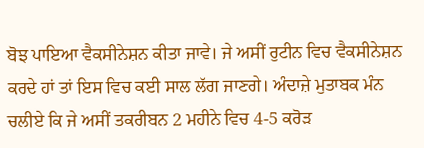ਬੋਝ ਪਾਇਆ ਵੈਕਸੀਨੇਸ਼ਨ ਕੀਤਾ ਜਾਵੇ। ਜੇ ਅਸੀਂ ਰੁਟੀਨ ਵਿਚ ਵੈਕਸੀਨੇਸ਼ਨ ਕਰਦੇ ਹਾਂ ਤਾਂ ਇਸ ਵਿਚ ਕਈ ਸਾਲ ਲੱਗ ਜਾਣਗੇ। ਅੰਦਾਜ਼ੇ ਮੁਤਾਬਕ ਮੰਨ ਚਲੀਏ ਕਿ ਜੇ ਅਸੀਂ ਤਕਰੀਬਨ 2 ਮਹੀਨੇ ਵਿਚ 4-5 ਕਰੋੜ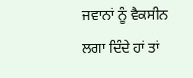ਜਵਾਨਾਂ ਨੂੰ ਵੈਕਸੀਨ ਲਗਾ ਦਿੰਦੇ ਹਾਂ ਤਾਂ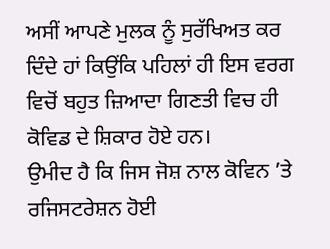ਅਸੀਂ ਆਪਣੇ ਮੁਲਕ ਨੂੰ ਸੁਰੱਖਿਅਤ ਕਰ ਦਿੰਦੇ ਹਾਂ ਕਿਉਂਕਿ ਪਹਿਲਾਂ ਹੀ ਇਸ ਵਰਗ ਵਿਚੋਂ ਬਹੁਤ ਜ਼ਿਆਦਾ ਗਿਣਤੀ ਵਿਚ ਹੀ ਕੋਵਿਡ ਦੇ ਸ਼ਿਕਾਰ ਹੋਏ ਹਨ।
ਉਮੀਦ ਹੈ ਕਿ ਜਿਸ ਜੋਸ਼ ਨਾਲ ਕੋਵਿਨ ’ਤੇ ਰਜਿਸਟਰੇਸ਼ਨ ਹੋਈ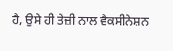ਹੈ, ਉਸੇ ਹੀ ਤੇਜ਼ੀ ਨਾਲ ਵੈਕਸੀਨੇਸ਼ਨ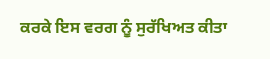ਕਰਕੇ ਇਸ ਵਰਗ ਨੂੰ ਸੁਰੱਖਿਅਤ ਕੀਤਾ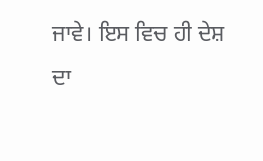ਜਾਵੇ। ਇਸ ਵਿਚ ਹੀ ਦੇਸ਼ ਦਾ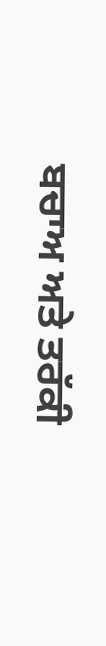ਬਚਾਅ ਅਤੇ ਤਰੱਕੀ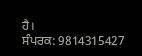ਹੈ।
ਸੰਪਰਕ: 9814315427